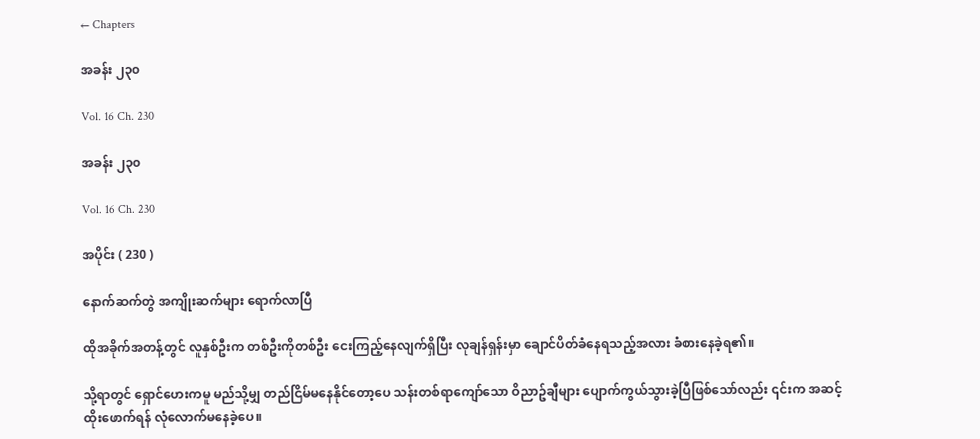← Chapters

အခန်း ၂၃၀

Vol. 16 Ch. 230

အခန်း ၂၃၀

Vol. 16 Ch. 230

အပိုင်း ( 230 )

နောက်ဆက်တွဲ အကျိုးဆက်များ ရောက်လာပြီ

ထိုအခိုက်အတန့်တွင် လူနှစ်ဦးက တစ်ဦးကိုတစ်ဦး ငေးကြည့်နေလျက်ရှိပြီး လုချန်ရှန်းမှာ ချောင်ပိတ်ခံနေရသည့်အလား ခံစားနေခဲ့ရ၏။

သို့ရာတွင် ရှောင်ဟေးကမူ မည်သို့မျှ တည်ငြိမ်မနေနိုင်တော့ပေ သန်းတစ်ရာကျော်သော ဝိညာဥ်ချီများ ပျောက်ကွယ်သွားခဲ့ပြီဖြစ်သော်လည်း ၎င်းက အဆင့်ထိုးဖောက်ရန် လုံလောက်မနေခဲ့ပေ။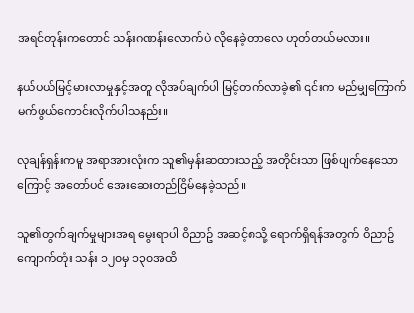အရင်တုန်းကတောင် သန်းဂဏန်းလောက်ပဲ လိုနေခဲ့တာလေ ဟုတ်တယ်မလား။

နယ်ပယ်မြင့်မားလာမှုနှင့်အတူ လိုအပ်ချက်ပါ မြင့်တက်လာခဲ့၏ ၎င်းက မည်မျှကြောက်မက်ဖွယ်ကောင်းလိုက်ပါသနည်း။

လုချန်ရှန်းကမူ အရာအားလုံးက သူ၏မှန်းဆထားသည့် အတိုင်းသာ ဖြစ်ပျက်နေသောကြောင့် အတော်ပင် အေးဆေးတည်ငြိမ်နေခဲ့သည်။

သူ၏တွက်ချက်မှုများအရ မွေးရာပါ ဝိညာဥ် အဆင့်၈သို့ ရောက်ရှိရန်အတွက် ဝိညာဥ်ကျောက်တုံး သန်း ၁၂၀မှ ၁၃၀အထိ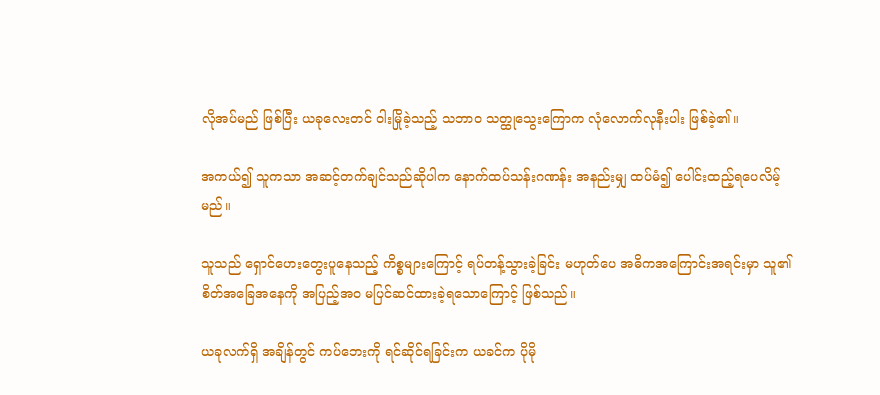လိုအပ်မည် ဖြစ်ပြီး ယခုလေးတင် ဝါးမြိုခဲ့သည့် သဘာဝ သတ္ထုသွေးကြောက လုံလောက်လုနီးပါး ဖြစ်ခဲ့၏။

အကယ်၍ သူကသာ အဆင့်တက်ချင်သည်ဆိုပါက နောက်ထပ်သန်းဂဏန်း အနည်းမျှ ထပ်မံ၍ ပေါင်းထည့်ရပေလိမ့်မည်။

သူသည် ရှောင်ဟေးတွေးပူနေသည့် ကိစ္စများကြောင့် ရပ်တန့်သွားခဲ့ခြင်း မဟုတ်ပေ အဓိကအကြောင်းအရင်းမှာ သူ၏ စိတ်အခြေအနေကို အပြည့်အဝ မပြင်ဆင်ထားခဲ့ရသောကြောင့် ဖြစ်သည်။

ယခုလက်ရှိ အချိန်တွင် ကပ်ဘေးကို ရင်ဆိုင်ရခြင်းက ယခင်က ပိုမို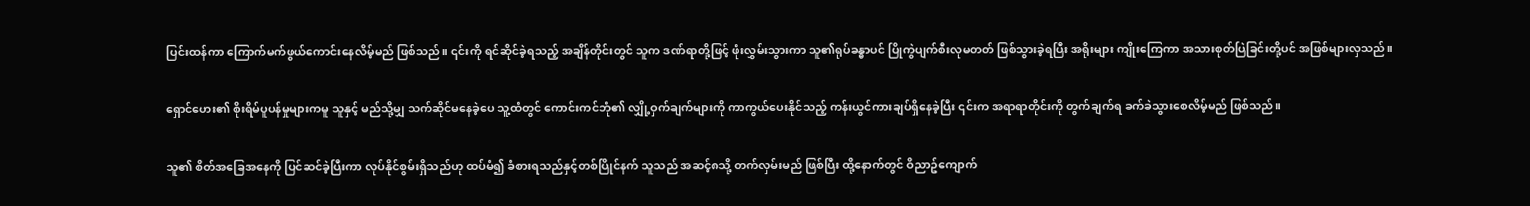ပြင်းထန်ကာ ကြောက်မက်ဖွယ်ကောင်းနေလိမ့်မည် ဖြစ်သည်။ ၎င်းကို ရင်ဆိုင်ခဲ့ရသည့် အချိန်တိုင်းတွင် သူက ဒဏ်ရာတို့ဖြင့် ဖုံးလွှမ်းသွားကာ သူ၏ရုပ်ခန္ဓာပင် ပြိုကွဲပျက်စီးလုမတတ် ဖြစ်သွားခဲ့ရပြီး အရိုးများ ကျိုးကြေကာ အသားစုတ်ပြဲခြင်းတို့ပင် အဖြစ်များလှသည်။

ရှောင်ဟေး၏ စိုးရိမ်ပူပန်မှုများကမူ သူနှင့် မည်သို့မျှ သက်ဆိုင်မနေခဲ့ပေ သူ့ထံတွင် ကောင်းကင်ဘုံ၏ လျှို့ဝှက်ချက်များကို ကာကွယ်ပေးနိုင်သည့် ကန်းယွင်ကားချပ်ရှိနေခဲ့ပြီး ၎င်းက အရာရာတိုင်းကို တွက်ချက်ရ ခက်ခဲသွားစေလိမ့်မည် ဖြစ်သည်။

သူ၏ စိတ်အခြေအနေကို ပြင်ဆင်ခဲ့ပြီးကာ လုပ်နိုင်စွမ်းရှိသည်ဟု ထပ်မံ၍ ခံစားရသည်နှင့်တစ်ပြိုင်နက် သူသည် အဆင့်၈သို့ တက်လှမ်းမည် ဖြစ်ပြီး ထို့နောက်တွင် ဝိညာဥ်ကျောက်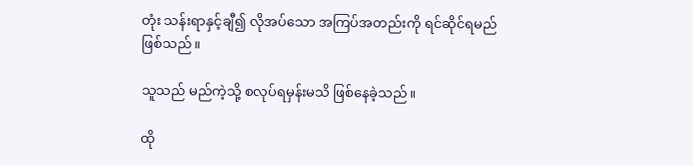တုံး သန်းရာနှင့်ချီ၍ လိုအပ်သော အကြပ်အတည်းကို ရင်ဆိုင်ရမည် ဖြစ်သည်။

သူသည် မည်ကဲ့သို့ စလုပ်ရမှန်းမသိ ဖြစ်နေခဲ့သည်။

ထို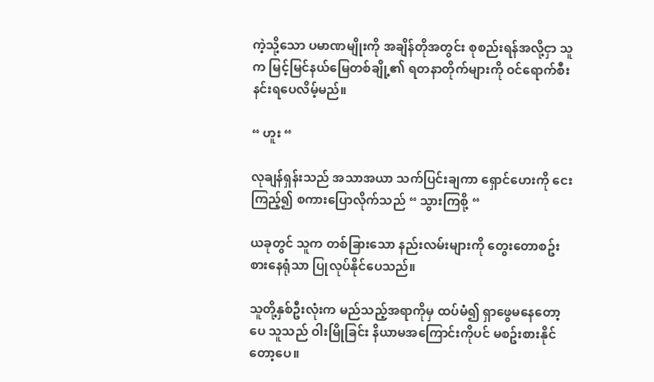ကဲ့သို့သော ပမာဏမျိုးကို အချိန်တိုအတွင်း စုစည်းရန်အလို့ငှာ သူက မြင့်မြင်နယ်မြေတစ်ချို့၏ ရတနာတိုက်များကို ဝင်ရောက်စီးနင်းရပေလိမ့်မည်။

“ ဟူး “

လုချန်ရှန်းသည် အသာအယာ သက်ပြင်းချကာ ရှောင်ဟေးကို ငေးကြည့်၍ စကားပြောလိုက်သည် “ သွားကြစို့ “

ယခုတွင် သူက တစ်ခြားသော နည်းလမ်းများကို တွေးတောစဥ်းစားနေရုံသာ ပြုလုပ်နိုင်ပေသည်။

သူတို့နှစ်ဦးလုံးက မည်သည့်အရာကိုမှ ထပ်မံ၍ ရှာဖွေမနေတော့ပေ သူသည် ဝါးမြိုခြင်း နိယာမအကြောင်းကိုပင် မစဥ်းစားနိုင်တော့ပေ။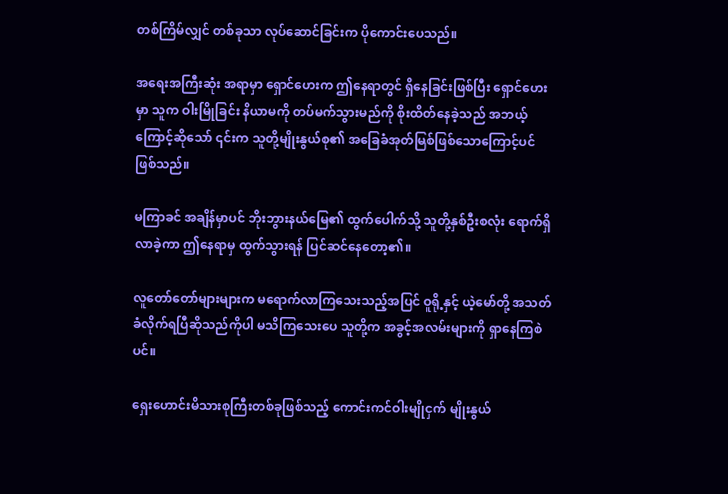တစ်ကြိမ်လျှင် တစ်ခုသာ လုပ်ဆောင်ခြင်းက ပိုကောင်းပေသည်။

အရေးအကြီးဆုံး အရာမှာ ရှောင်ဟေးက ဤနေရာတွင် ရှိနေခြင်းဖြစ်ပြီး ရှောင်ဟေးမှာ သူက ဝါးမြိုခြင်း နိယာမကို တပ်မက်သွားမည်ကို စိုးထိတ်နေခဲ့သည် အဘယ့်ကြောင့်ဆိုသော် ၎င်းက သူတို့မျိုးနွယ်စု၏ အခြေခံအုတ်မြစ်ဖြစ်သောကြောင့်ပင် ဖြစ်သည်။

မကြာခင် အချိန်မှာပင် ဘိုးဘွားနယ်မြေ၏ ထွက်ပေါက်သို့ သူတို့နှစ်ဦးစလုံး ရောက်ရှိလာခဲ့ကာ ဤနေရာမှ ထွက်သွားရန် ပြင်ဆင်နေတော့၏။

လူတော်တော်များများက မရောက်လာကြသေးသည့်အပြင် ဝူရို့နှင့် ယဲ့မော်တို့ အသတ်ခံလိုက်ရပြီဆိုသည်ကိုပါ မသိကြသေးပေ သူတို့က အခွင့်အလမ်းများကို ရှာနေကြစဲပင်။

ရှေးဟောင်းမိသားစုကြီးတစ်ခုဖြစ်သည့် ကောင်းကင်ဝါးမျိုငှက် မျိုးနွယ်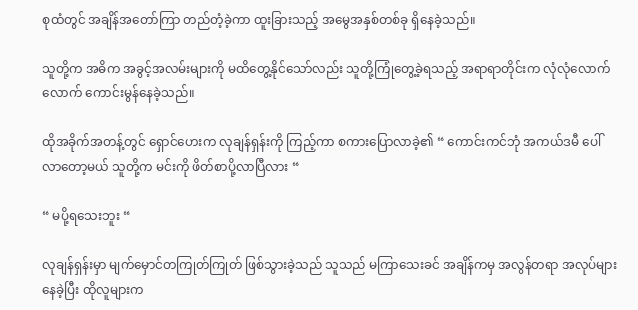စုထံတွင် အချိန်အတော်ကြာ တည်တံ့ခဲ့ကာ ထူးခြားသည့် အမွေအနှစ်တစ်ခု ရှိနေခဲ့သည်။

သူတို့က အဓိက အခွင့်အလမ်းများကို မထိတွေ့နိုင်သော်လည်း သူတို့ကြုံတွေ့ခဲ့ရသည့် အရာရာတိုင်းက လုံလုံလောက်လောက် ကောင်းမွန်နေခဲ့သည်။

ထိုအခိုက်အတန့်တွင် ရှောင်ဟေးက လုချန်ရှန်းကို ကြည့်ကာ စကားပြောလာခဲ့၏ “ ကောင်းကင်ဘုံ အကယ်ဒမီ ပေါ်လာတော့မယ် သူတို့က မင်းကို ဖိတ်စာပို့လာပြီလား “

“ မပို့ရသေးဘူး “

လုချန်ရှန်းမှာ မျက်မှောင်တကြုတ်ကြုတ် ဖြစ်သွားခဲ့သည် သူသည် မကြာသေးခင် အချိန်ကမှ အလွန်တရာ အလုပ်များနေခဲ့ပြီး ထိုလူများက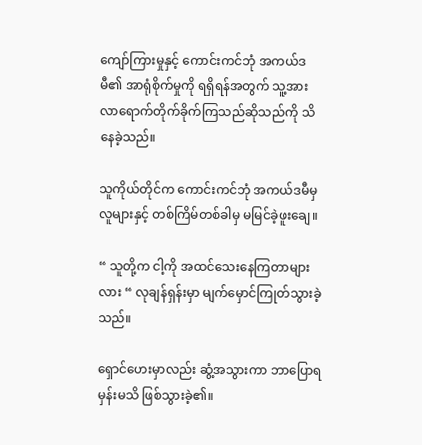ကျော်ကြားမှုနှင့် ကောင်းကင်ဘုံ အကယ်ဒမီ၏ အာရုံစိုက်မှုကို ရရှိရန်အတွက် သူ့အားလာရောက်တိုက်ခိုက်ကြသည်ဆိုသည်ကို သိနေခဲ့သည်။

သူကိုယ်တိုင်က ကောင်းကင်ဘုံ အကယ်ဒမီမှ လူများနှင့် တစ်ကြိမ်တစ်ခါမှ မမြင်ခဲ့ဖူးချေ။

“ သူတို့က ငါ့ကို အထင်သေးနေကြတာများလား “ လုချန်ရှန်းမှာ မျက်မှောင်ကြုတ်သွားခဲ့သည်။

ရှောင်ဟေးမှာလည်း ဆွံ့အသွားကာ ဘာပြောရမှန်းမသိ ဖြစ်သွားခဲ့၏။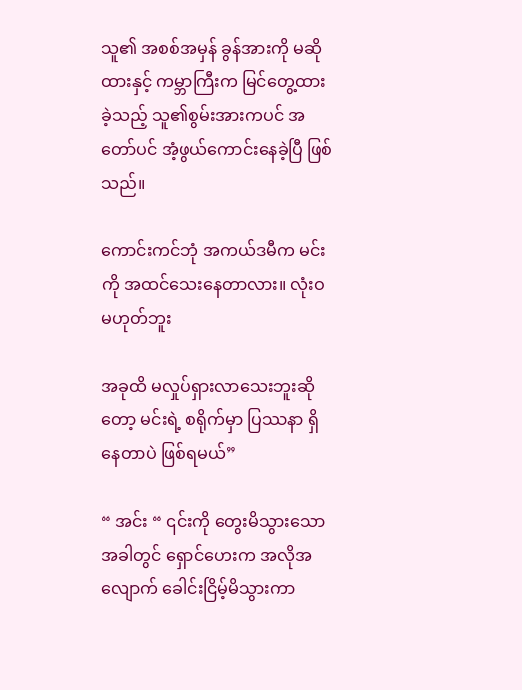သူ၏ အစစ်အမှန် ခွန်အားကို မဆိုထားနှင့် ကမ္ဘာကြီးက မြင်တွေ့ထားခဲ့သည့် သူ၏စွမ်းအားကပင် အတော်ပင် အံ့ဖွယ်ကောင်းနေခဲ့ပြီ ဖြစ်သည်။

ကောင်းကင်ဘုံ အကယ်ဒမီက မင်းကို အထင်သေးနေတာလား။ လုံးဝမဟုတ်ဘူး

အခုထိ မလှုပ်ရှားလာသေးဘူးဆိုတော့ မင်းရဲ့ စရိုက်မှာ ပြဿနာ ရှိနေတာပဲ ဖြစ်ရမယ်”

“ အင်း “ ၎င်းကို တွေးမိသွားသောအခါတွင် ရှောင်ဟေးက အလိုအလျောက် ခေါင်းငြိမ့်မိသွားကာ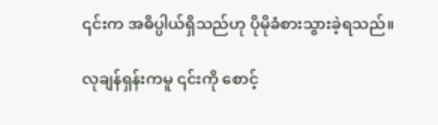၎င်းက အဓိပ္ပါယ်ရှိသည်ဟု ပိုမိုခံစားသွားခဲ့ရသည်။

လုချန်ရှန်းကမူ ၎င်းကို စောင့်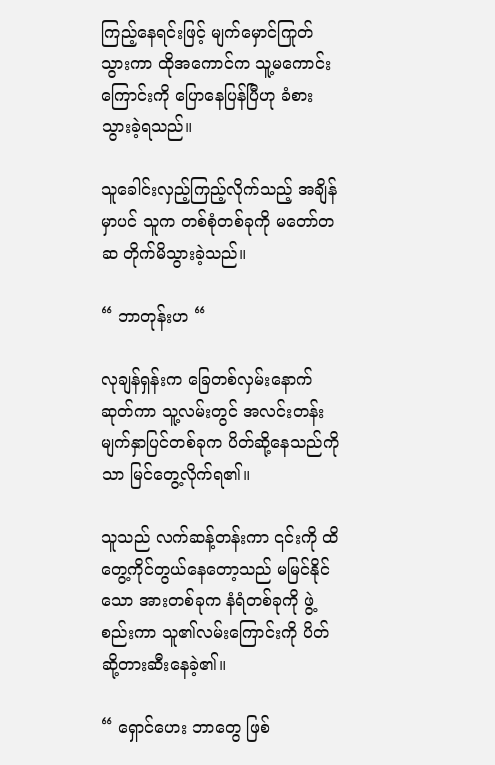ကြည့်နေရင်းဖြင့် မျက်မှောင်ကြုတ်သွားကာ ထိုအကောင်က သူ့မကောင်းကြောင်းကို ပြောနေပြန်ပြီဟု ခံစားသွားခဲ့ရသည်။

သူခေါင်းလှည့်ကြည့်လိုက်သည့် အချိန်မှာပင် သူက တစ်စုံတစ်ခုကို မတော်တဆ တိုက်မိသွားခဲ့သည်။

“ ဘာတုန်းဟ “

လုချန်ရှန်းက ခြေတစ်လှမ်းနောက်ဆုတ်ကာ သူ့လမ်းတွင် အလင်းတန်းမျက်နှာပြင်တစ်ခုက ပိတ်ဆို့နေသည်ကိုသာ မြင်တွေ့လိုက်ရ၏။

သူသည် လက်ဆန့်တန်းကာ ၎င်းကို ထိတွေ့ကိုင်တွယ်နေတော့သည် မမြင်နိုင်သော အားတစ်ခုက နံရံတစ်ခုကို ဖွဲ့စည်းကာ သူ၏လမ်းကြောင်းကို ပိတ်ဆို့တားဆီးနေခဲ့၏။

“ ရှောင်ဟေး ဘာတွေ ဖြစ်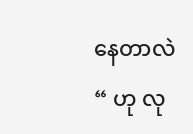နေတာလဲ “ ဟု လု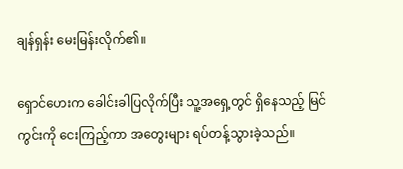ချန်ရှန်း မေးမြန်းလိုက်၏။

ရှောင်ဟေးက ခေါင်းခါပြလိုက်ပြီး သူ့အရှေ့တွင် ရှိနေသည့် မြင်ကွင်းကို ငေးကြည့်ကာ အတွေးများ ရပ်တန့်သွားခဲ့သည်။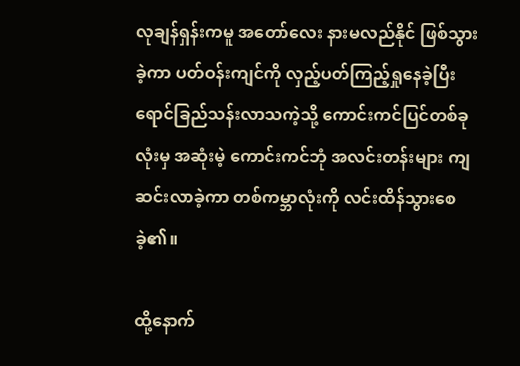လုချန်ရှန်းကမူ အတော်လေး နားမလည်နိုင် ဖြစ်သွားခဲ့ကာ ပတ်ဝန်းကျင်ကို လှည့်ပတ်ကြည့်ရှုနေခဲ့ပြီး ရောင်ခြည်သန်းလာသကဲ့သို့ ကောင်းကင်ပြင်တစ်ခုလုံးမှ အဆုံးမဲ့ ကောင်းကင်ဘုံ အလင်းတန်းများ ကျဆင်းလာခဲ့ကာ တစ်ကမ္ဘာလုံးကို လင်းထိန်သွားစေခဲ့၏။

ထို့နောက်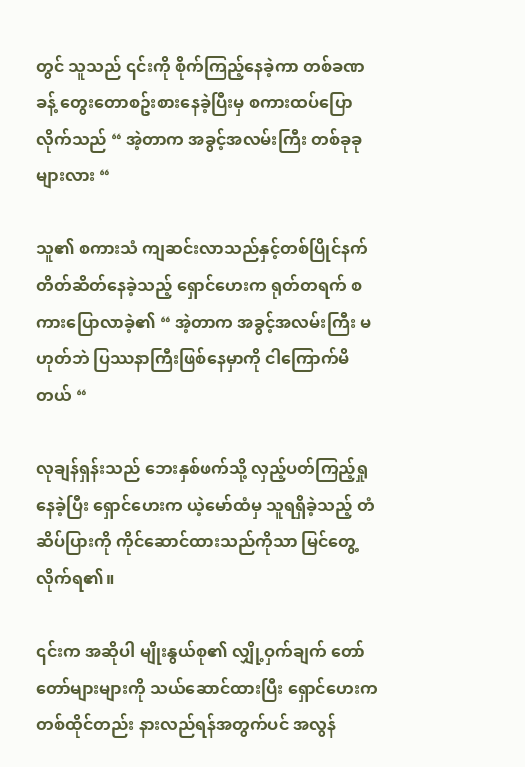တွင် သူသည် ၎င်းကို စိုက်ကြည့်နေခဲ့ကာ တစ်ခဏခန့် တွေးတောစဥ်းစားနေခဲ့ပြီးမှ စကားထပ်ပြောလိုက်သည် “ အဲ့တာက အခွင့်အလမ်းကြီး တစ်ခုခုများလား “

သူ၏ စကားသံ ကျဆင်းလာသည်နှင့်တစ်ပြိုင်နက် တိတ်ဆိတ်နေခဲ့သည့် ရှောင်ဟေးက ရုတ်တရက် စကားပြောလာခဲ့၏ “ အဲ့တာက အခွင့်အလမ်းကြီး မဟုတ်ဘဲ ပြဿနာကြီးဖြစ်နေမှာကို ငါကြောက်မိတယ် “

လုချန်ရှန်းသည် ဘေးနှစ်ဖက်သို့ လှည့်ပတ်ကြည့်ရှုနေခဲ့ပြီး ရှောင်ဟေးက ယဲ့မော်ထံမှ သူရရှိခဲ့သည့် တံဆိပ်ပြားကို ကိုင်ဆောင်ထားသည်ကိုသာ မြင်တွေ့လိုက်ရ၏။

၎င်းက အဆိုပါ မျိုးနွယ်စု၏ လျှို့ဝှက်ချက် တော်တော်များများကို သယ်ဆောင်ထားပြီး ရှောင်ဟေးက တစ်ထိုင်တည်း နားလည်ရန်အတွက်ပင် အလွန်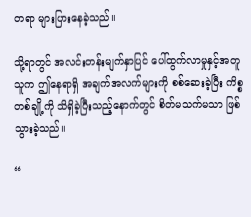တရာ များပြားနေခဲ့သည်။

သို့ရာတွင် အလင်းတန်းမျက်နှာပြင် ပေါ်ထွက်လာမှုနှင့်အတူ သူက ဤနေရာရှိ အချက်အလက်များကို စစ်ဆေးခဲ့ပြီး ကိစ္စတစ်ချို့ကို သိရှိခဲ့ပြီးသည့်နောက်တွင် စိတ်မသက်မသာ ဖြစ်သွားခဲ့သည်။

“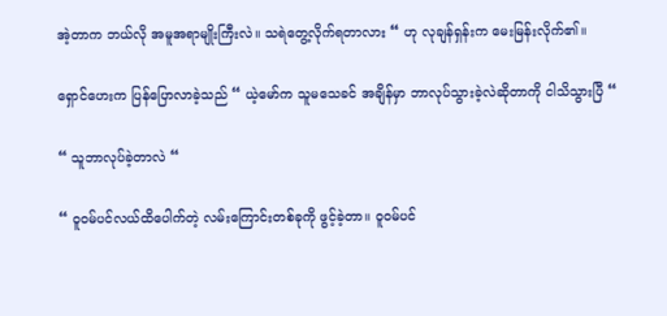အဲ့တာက ဘယ်လို အမူအရာမျိုးကြီးလဲ။ သရဲတွေ့လိုက်ရတာလား “ ဟု လုချန်ရှန်းက မေးမြန်းလိုက်၏။

ရှောင်ဟေးက ပြန်ပြောလာခဲ့သည် “ ယဲ့မော်က သူမသေခင် အချိန်မှာ ဘာလုပ်သွားခဲ့လဲဆိုတာကို ငါသိသွားပြီ “

“ သူဘာလုပ်ခဲ့တာလဲ “

“ ဝူဝမ်ပင်လယ်ထိပေါက်တဲ့ လမ်းကြောင်းတစ်ခုကို ဖွင့်ခဲ့တာ။ ဝူဝမ်ပင်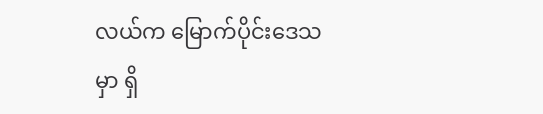လယ်က မြောက်ပိုင်းဒေသမှာ ရှိ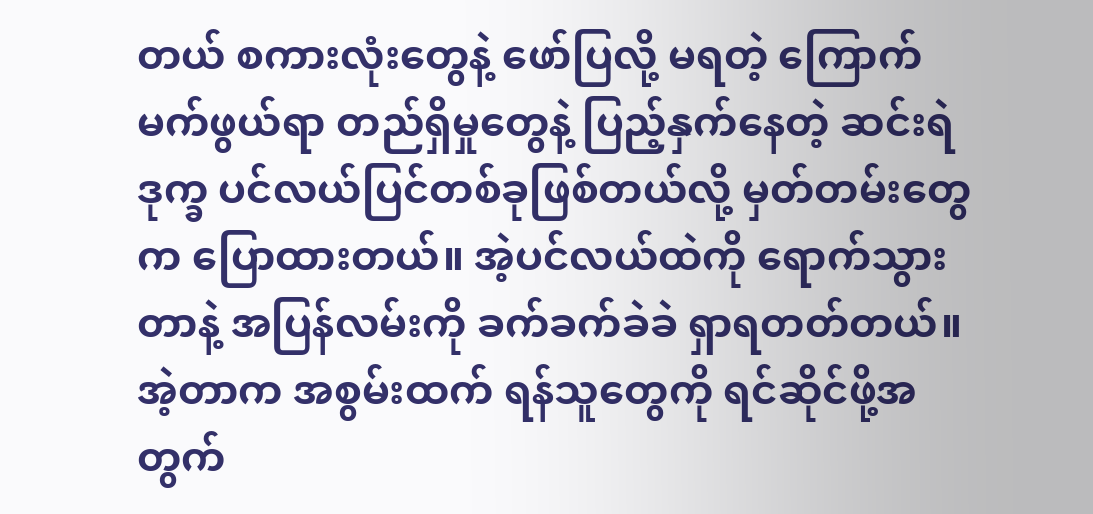တယ် စကားလုံးတွေနဲ့ ဖော်ပြလို့ မရတဲ့ ကြောက်မက်ဖွယ်ရာ တည်ရှိမှုတွေနဲ့ ပြည့်နှက်နေတဲ့ ဆင်းရဲဒုက္ခ ပင်လယ်ပြင်တစ်ခုဖြစ်တယ်လို့ မှတ်တမ်းတွေက ပြောထားတယ်။ အဲ့ပင်လယ်ထဲကို ရောက်သွားတာနဲ့ အပြန်လမ်းကို ခက်ခက်ခဲခဲ ရှာရတတ်တယ်။ အဲ့တာက အစွမ်းထက် ရန်သူတွေကို ရင်ဆိုင်ဖို့အတွက်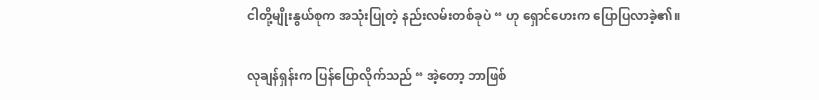ငါတို့မျိုးနွယ်စုက အသုံးပြုတဲ့ နည်းလမ်းတစ်ခုပဲ “ ဟု ရှောင်‌ဟေးက ပြောပြလာခဲ့၏။

လုချန်ရှန်းက ပြန်ပြောလိုက်သည် “ အဲ့တော့ ဘာဖြစ်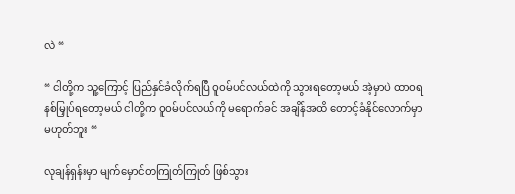လဲ “

“ ငါတို့က သူ့ကြောင့် ပြည်နှင်ခံလိုက်ရပြီ ဝူဝမ်ပင်လယ်ထဲကို သွားရတော့မယ် အဲ့မှာပဲ ထာဝရနစ်မြှုပ်ရတော့မယ် ငါတို့က ဝူဝမ်ပင်လယ်ကို မရောက်ခင် အချိန်အထိ တောင့်ခံနိုင်လောက်မှာ မဟုတ်ဘူး “

လုချန်ရှန်းမှာ မျက်မှောင်တကြုတ်ကြုတ် ဖြစ်သွား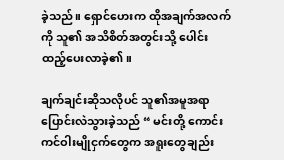ခဲ့သည်။ ရှောင်ဟေးက ထိုအချက်အလက်ကို သူ၏ အသိစိတ်အတွင်းသို့ ပေါင်းထည့်ပေးလာခဲ့၏။

ချက်ချင်းဆိုသလိုပင် သူ၏အမူအရာ ပြောင်းလဲသွားခဲ့သည် “ မင်းတို့ ကောင်းကင်ဝါးမျိုငှက်တွေက အရူးတွေချည်း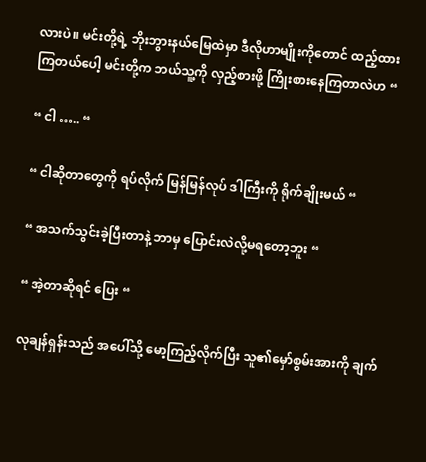လားပဲ။ မင်းတို့ရဲ့ ဘိုးဘွားနယ်မြေထဲမှာ ဒီလိုဟာမျိုးကိုတောင် ထည့်ထားကြတယ်ပေါ့ မင်းတို့က ဘယ်သူ့ကို လှည့်စားဖို့ ကြိုးစားနေကြတာလဲဟ “

“ ငါ ….. “

“ ငါဆိုတာတွေကို ရပ်လိုက် မြန်မြန်လုပ် ဒါကြီးကို ရိုက်ချိုးမယ် “

“ အသက်သွင်းခဲ့ပြီးတာနဲ့ ဘာမှ ပြောင်းလဲလို့မရတော့ဘူး “

“ အဲ့တာဆိုရင် ပြေး “

လုချန်ရှန်းသည် အပေါ်သို့ မော့ကြည့်လိုက်ပြီး သူ၏မှော်စွမ်းအားကို ချက်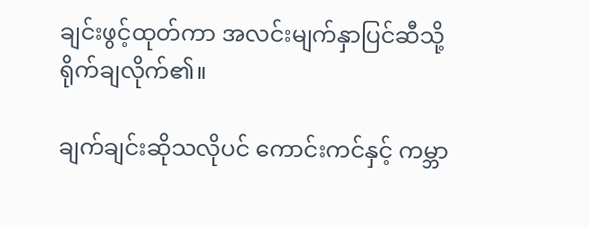ချင်းဖွင့်ထုတ်ကာ အလင်းမျက်နှာပြင်ဆီသို့ ရိုက်ချလိုက်၏။

ချက်ချင်းဆိုသလိုပင် ကောင်းကင်နှင့် ကမ္ဘာ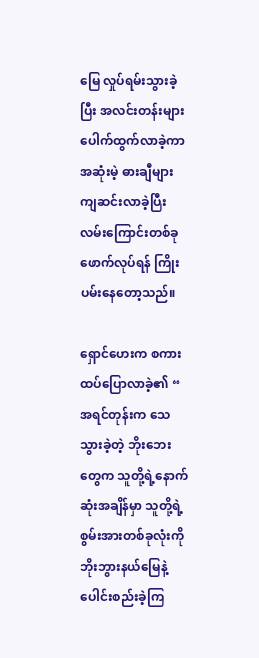မြေ လှုပ်ရမ်းသွားခဲ့ပြီး အလင်းတန်းများ ပေါက်ထွက်လာခဲ့ကာ အဆုံးမဲ့ ဓားချီများ ကျဆင်းလာခဲ့ပြီး လမ်းကြောင်းတစ်ခု ဖောက်လုပ်ရန် ကြိုးပမ်းနေတော့သည်။

ရှောင်ဟေးက စကားထပ်ပြောလာခဲ့၏ “ အရင်တုန်းက သေသွားခဲ့တဲ့ ဘိုးဘေးတွေက သူတို့ရဲ့နောက်ဆုံးအချိန်မှာ သူတို့ရဲ့ စွမ်းအားတစ်ခုလုံးကို ဘိုးဘွားနယ်မြေနဲ့ ပေါင်းစည်းခဲ့ကြ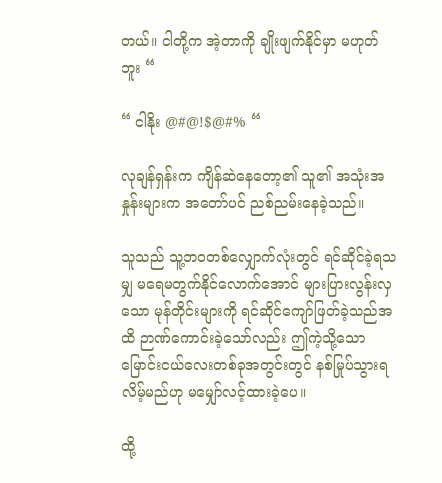တယ်။ ငါတို့က အဲ့တာကို ချိုးဖျက်နိုင်မှာ မဟုတ်ဘူး “

“ ငါနိုး @#@!$@#% “

လုချန်ရှန်းက ကျိန်ဆဲနေတော့၏ သူ၏ အသုံးအနှုန်းများက အတော်ပင် ညစ်ညမ်းနေခဲ့သည်။

သူသည် သူ့ဘဝတစ်လျှောက်လုံးတွင် ရင်ဆိုင်ခဲ့ရသမျှ မရေမတွက်နိုင်လောက်အောင် များပြားလွန်းလှသော မုန်တိုင်းများကို ရင်ဆိုင်ကျော်ဖြတ်ခဲ့သည်အထိ ဉာဏ်ကောင်းခဲ့သော်လည်း ဤကဲ့သို့သော မြောင်းငယ်လေးတစ်ခုအတွင်းတွင် နစ်မြုပ်သွားရလိမ့်မည်ဟု မမျှော်လင့်ထားခဲ့ပေ။

ထို့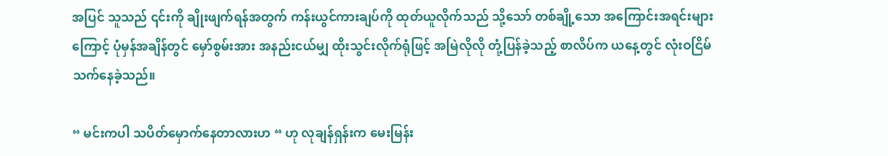အပြင် သူသည် ၎င်းကို ချိုးဖျက်ရန်အတွက် ကန်းယွင်ကားချပ်ကို ထုတ်ယူလိုက်သည် သို့သော် တစ်ချို့သော အကြောင်းအရင်းများကြောင့် ပုံမှန်အချိန်တွင် မှော်စွမ်းအား အနည်းငယ်မျှ ထိုးသွင်းလိုက်ရုံဖြင့် အမြဲလိုလို တုံ့ပြန်ခဲ့သည့် စာလိပ်က ယနေ့တွင် လုံးဝငြိမ်သက်နေခဲ့သည်။

“ မင်းကပါ သပိတ်မှောက်နေတာလားဟ “ ဟု လုချန်ရှန်းက မေးမြန်း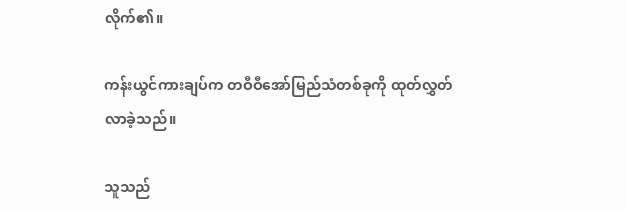လိုက်၏။

ကန်းယွင်ကားချပ်က တဝီဝီအော်မြည်သံတစ်ခုကို ထုတ်လွှတ်လာခဲ့သည်။

သူသည်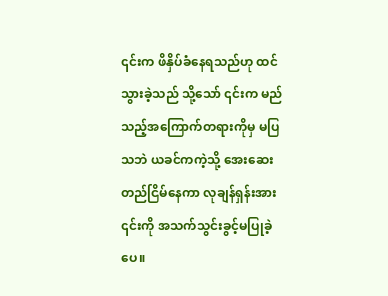၎င်းက ဖိနှိပ်ခံနေရသည်ဟု ထင်သွားခဲ့သည် သို့သော် ၎င်းက မည်သည့်အကြောက်တရားကိုမှ မပြသဘဲ ယခင်ကကဲ့သို့ အေးဆေးတည်ငြိမ်နေကာ လုချန်ရှန်းအား ၎င်းကို အသက်သွင်းခွင့်မပြုခဲ့ပေ။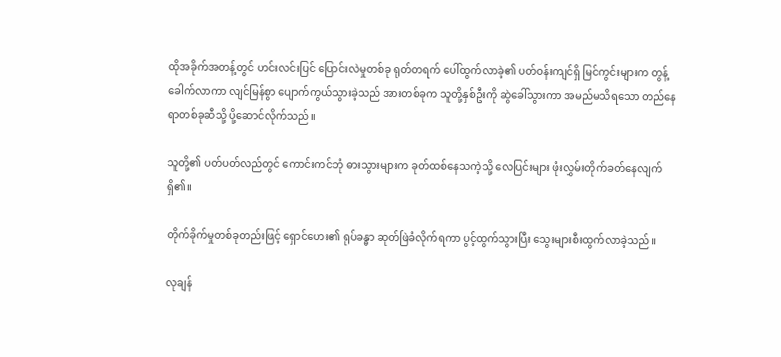ထိုအခိုက်အတန့်တွင် ဟင်းလင်းပြင် ပြောင်းလဲမှုတစ်ခု ရုတ်တရက် ပေါ်ထွက်လာခဲ့၏ ပတ်ဝန်းကျင်ရှိ မြင်ကွင်းများက တွန့်ခေါက်လာကာ လျင်မြန်စွာ ပျောက်ကွယ်သွားခဲ့သည် အားတစ်ခုက သူတို့နှစ်ဦးကို ဆွဲခေါ်သွားကာ အမည်မသိရသော တည်နေရာတစ်ခုဆီသို့ ပို့ဆောင်လိုက်သည်။

သူတို့၏ ပတ်ပတ်လည်တွင် ကောင်းကင်ဘုံ ဓားသွားများက ခုတ်ထစ်နေသကဲ့သို့ လေပြင်းများ ဖုံးလွှမ်းတိုက်ခတ်နေလျက်ရှိ၏။

တိုက်ခိုက်မှုတစ်ခုတည်းဖြင့် ရှောင်‌ဟေး၏ ရုပ်ခန္ဓာ ဆုတ်ဖြဲခံလိုက်ရကာ ပွင့်ထွက်သွားပြီး သွေးများစီးထွက်လာခဲ့သည်။

လုချန်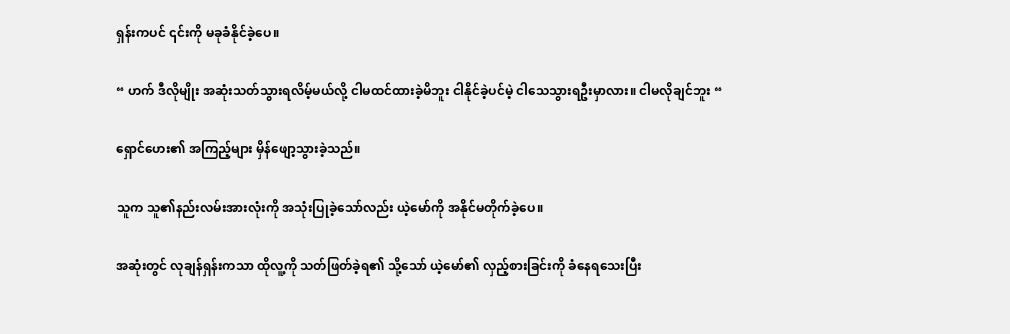ရှန်းကပင် ၎င်းကို မခုခံနိုင်ခဲ့ပေ။

“ ဟက် ဒီလိုမျိုး အဆုံးသတ်သွားရလိမ့်မယ်လို့ ငါမထင်ထားခဲ့မိဘူး ငါနိုင်ခဲ့ပင်မဲ့ ငါသေသွားရဦးမှာလား။ ငါမလိုချင်ဘူး “

ရှောင်ဟေး၏ အကြည့်များ မှိန်ဖျော့သွားခဲ့သည်။

သူက သူ၏နည်းလမ်းအားလုံးကို အသုံးပြုခဲ့သော်လည်း ယဲ့မော်ကို အနိုင်မတိုက်ခဲ့ပေ။

အဆုံးတွင် လုချန်ရှန်းကသာ ထိုလူ့ကို သတ်ဖြတ်ခဲ့ရ၏ သို့သော် ယဲ့မော်၏ လှည့်စားခြင်းကို ခံနေရသေးပြီး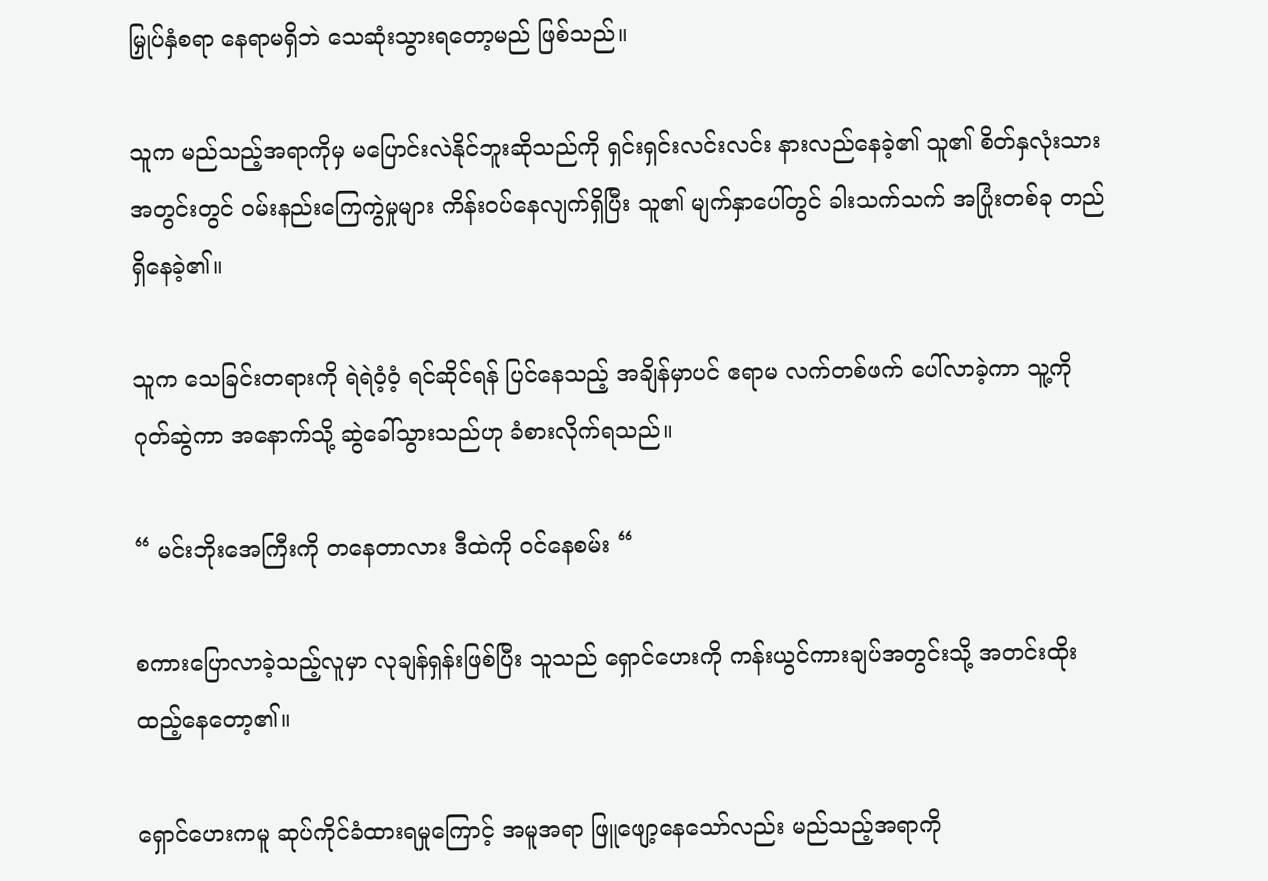မြှုပ်နှံစရာ နေရာမရှိဘဲ သေဆုံးသွားရတော့မည် ဖြစ်သည်။

သူက မည်သည့်အရာကိုမှ မပြောင်းလဲနိုင်ဘူးဆိုသည်ကို ရှင်းရှင်းလင်းလင်း နားလည်နေခဲ့၏ သူ၏ စိတ်နှလုံးသားအတွင်းတွင် ဝမ်းနည်းကြေကွဲမှုများ ကိန်းဝပ်နေလျက်ရှိပြီး သူ၏ မျက်နှာပေါ်တွင် ခါးသက်သက် အပြုံးတစ်ခု တည်ရှိနေခဲ့၏။

သူက သေခြင်းတရားကို ရဲရဲဝံ့ဝံ့ ရင်ဆိုင်ရန် ပြင်နေသည့် အချိန်မှာပင် ဧရာမ လက်တစ်ဖက် ပေါ်လာခဲ့ကာ သူ့ကို ဂုတ်ဆွဲကာ အနောက်သို့ ဆွဲခေါ်သွားသည်ဟု ခံစားလိုက်ရသည်။

“ မင်းဘိုးအေကြီးကို တနေတာလား ဒီထဲကို ဝင်နေစမ်း “

စကားပြောလာခဲ့သည့်လူမှာ လုချန်ရှန်းဖြစ်ပြီး သူသည် ရှောင်ဟေးကို ကန်းယွင်ကားချပ်အတွင်းသို့ အတင်းထိုးထည့်နေတော့၏။

ရှောင်ဟေးကမူ ဆုပ်ကိုင်ခံထားရမှုကြောင့် အမူအရာ ဖြူဖျော့နေသော်လည်း မည်သည့်အရာကို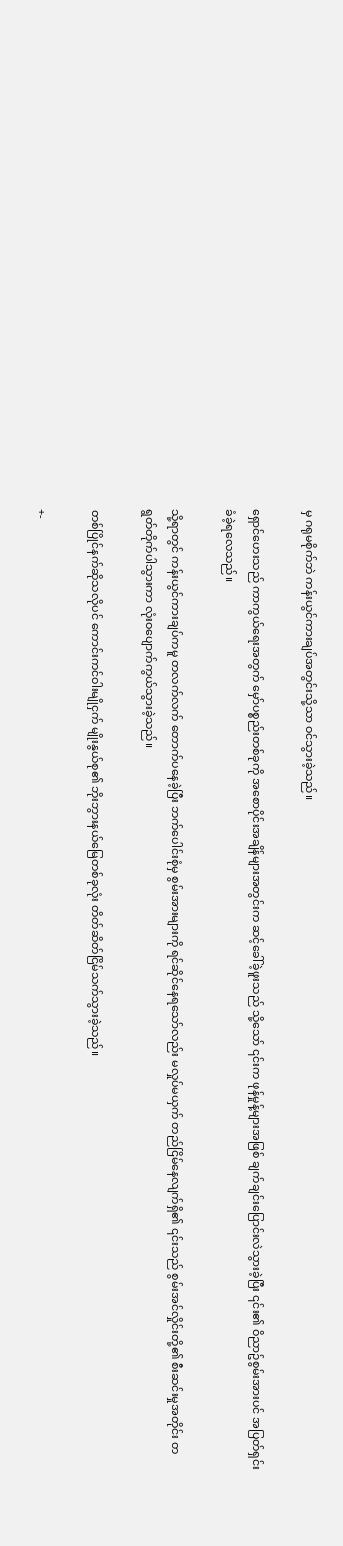မှ ဂရုမစိုက်ဘဲ ကန်းယွင်ကားချပ်အတွင်းသို့သာ ဝင်သွားခဲ့သည်။

ရှောင်ဟေးသည် ကာကွယ်ရေးအတွက် မှော်ပစ္စည်းတစ်ခုကို အစောပိုင်းအချိန်များအတွင်းက ဆင့်ခေါ်ခဲ့ဖူးသည် သို့သော် ၎င်းက ဖုန်မှုန့်များအဖြစ် ချက်ချင်းပြောင်းလဲသွားခဲ့ပြီး ၎င်း၏ ဝိညာဥ်စွမ်းအားပင် အပြတ်ရှင်းခံခဲ့ရလေသည်။

သို့ရာတွင် ကန်းယွင်ကားချပ်ကမူ တလက်လက် တောက်ပနေခဲ့ပြီး ဘက်ပေါင်းစုံမှ စွမ်းအားများကို ရင်ဆိုင်နေရသော်လည်း မလှုပ်မယှက် တည်ငြိမ်နေလျက်ရှိ၏ ၎င်းသည် စွမ်းအင်လှိုင်းတို့၏ စီးဆင်းမှုအတိုင်း တရွတ်တိုက်ပါသွားကာ လုံးဝပျောက်ကွယ်သွားခဲ့သည်။

တစ်ပြိုင်နက်ဆိုသလိုပင် ကောင်းကင်ဝါးမျိုငှက် မျိုးနွယ်စု၏ ဘိုးဘွားနယ်မြေတစ်ခုလုံး တိတ်ဆိတ်ငြိမ်သက်သွားခဲ့သည်။

+-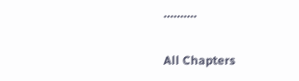……….

All Chapters